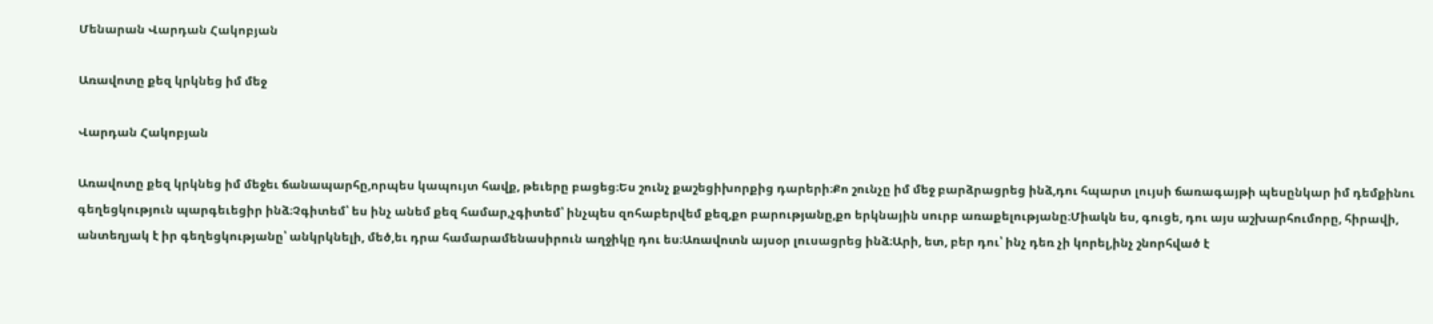Մենարան Վարդան Հակոբյան

Առավոտը քեզ կրկնեց իմ մեջ

Վարդան Հակոբյան

Առավոտը քեզ կրկնեց իմ մեջեւ ճանապարհը,որպես կապույտ հավք, թեւերը բացեց։Ես շունչ քաշեցիխորքից դարերի։Քո շունչը իմ մեջ բարձրացրեց ինձ,դու հպարտ լույսի ճառագայթի պեսընկար իմ դեմքինու գեղեցկություն պարգեւեցիր ինձ։Չգիտեմ՝ ես ինչ անեմ քեզ համար,չգիտեմ՝ ինչպես զոհաբերվեմ քեզ,քո բարությանը,քո երկնային սուրբ առաքելությանը։Միակն ես, գուցե, դու այս աշխարհումորը, հիրավի, անտեղյակ է իր գեղեցկությանը՝ անկրկնելի, մեծ,եւ դրա համարամենասիրուն աղջիկը դու ես։Առավոտն այսօր լուսացրեց ինձ։Արի, ետ, բեր դու՝ ինչ դեռ չի կորել,ինչ շնորհված է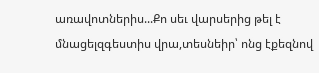առավոտներիս...Քո սեւ վարսերից թել է մնացելզգեստիս վրա,տեսնեիր՝ ոնց էքեզնով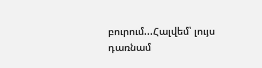բուրում...Հալվեմ՝ լույս դառնամ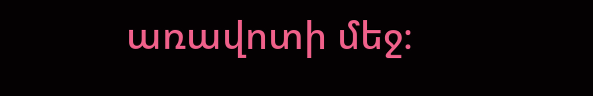առավոտի մեջ։